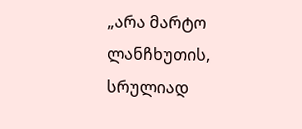„არა მარტო ლანჩხუთის, სრულიად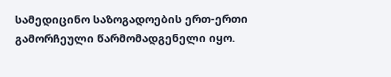სამედიცინო საზოგადოების ერთ-ერთი გამორჩეული წარმომადგენელი იყო.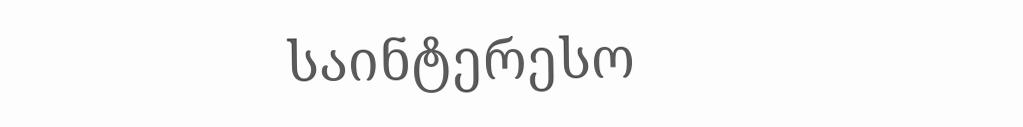საინტერესო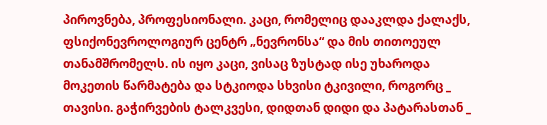პიროვნება, პროფესიონალი. კაცი, რომელიც დააკლდა ქალაქს, ფსიქონევროლოგიურ ცენტრ „ნევრონსა“ და მის თითოეულ თანამშრომელს. ის იყო კაცი, ვისაც ზუსტად ისე უხაროდა მოკეთის წარმატება და სტკიოდა სხვისი ტკივილი, როგორც _ თავისი. გაჭირვების ტალკვესი, დიდთან დიდი და პატარასთან _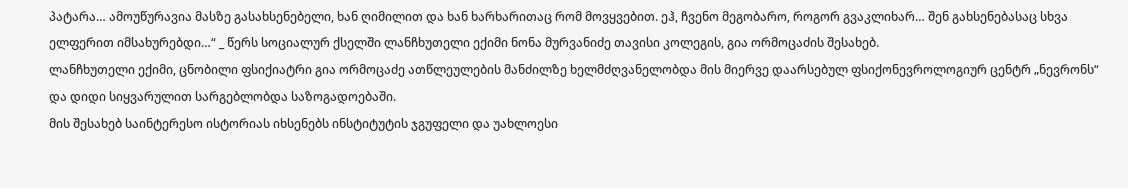პატარა… ამოუწურავია მასზე გასახსენებელი, ხან ღიმილით და ხან ხარხარითაც რომ მოვყვებით. ეჰ, ჩვენო მეგობარო, როგორ გვაკლიხარ… შენ გახსენებასაც სხვა ელფერით იმსახურებდი…“ _ წერს სოციალურ ქსელში ლანჩხუთელი ექიმი ნონა მურვანიძე თავისი კოლეგის, გია ორმოცაძის შესახებ.
ლანჩხუთელი ექიმი, ცნობილი ფსიქიატრი გია ორმოცაძე ათწლეულების მანძილზე ხელმძღვანელობდა მის მიერვე დაარსებულ ფსიქონევროლოგიურ ცენტრ „ნევრონს“ და დიდი სიყვარულით სარგებლობდა საზოგადოებაში.
მის შესახებ საინტერესო ისტორიას იხსენებს ინსტიტუტის ჯგუფელი და უახლოესი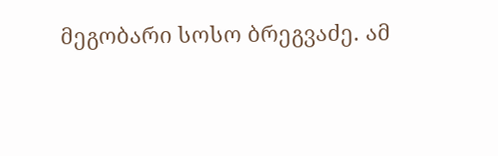მეგობარი სოსო ბრეგვაძე. ამ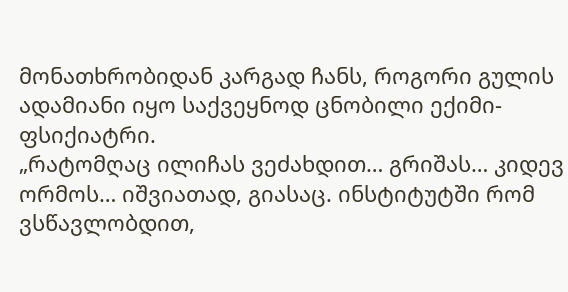მონათხრობიდან კარგად ჩანს, როგორი გულის ადამიანი იყო საქვეყნოდ ცნობილი ექიმი-ფსიქიატრი.
„რატომღაც ილიჩას ვეძახდით… გრიშას… კიდევ ორმოს… იშვიათად, გიასაც. ინსტიტუტში რომ ვსწავლობდით,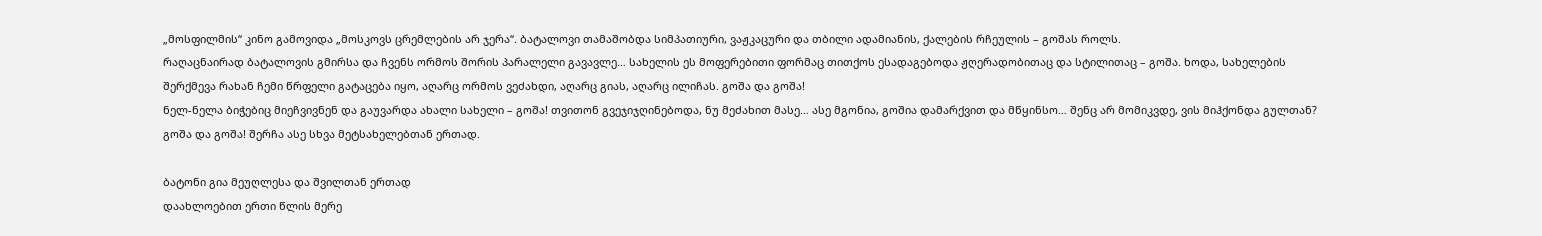„მოსფილმის“ კინო გამოვიდა „მოსკოვს ცრემლების არ ჯერა“. ბატალოვი თამაშობდა სიმპათიური, ვაჟკაცური და თბილი ადამიანის, ქალების რჩეულის – გოშას როლს.
რაღაცნაირად ბატალოვის გმირსა და ჩვენს ორმოს შორის პარალელი გავავლე… სახელის ეს მოფერებითი ფორმაც თითქოს ესადაგებოდა ჟღერადობითაც და სტილითაც – გოშა. ხოდა, სახელების შერქმევა რახან ჩემი წრფელი გატაცება იყო, აღარც ორმოს ვეძახდი, აღარც გიას, აღარც ილიჩას. გოშა და გოშა!
ნელ-ნელა ბიჭებიც მიეჩვივნენ და გაუვარდა ახალი სახელი – გოშა! თვითონ გვეჯიჯღინებოდა, ნუ მეძახით მასე… ასე მგონია, გოშია დამარქვით და მწყინსო… შენც არ მომიკვდე, ვის მიჰქონდა გულთან? გოშა და გოშა! შერჩა ასე სხვა მეტსახელებთან ერთად.

ბატონი გია მეუღლესა და შვილთან ერთად
დაახლოებით ერთი წლის მერე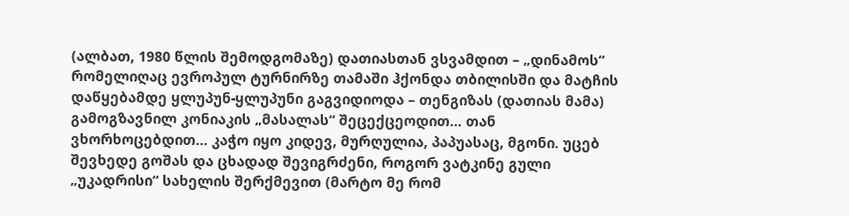(ალბათ, 1980 წლის შემოდგომაზე) დათიასთან ვსვამდით – „დინამოს“ რომელიღაც ევროპულ ტურნირზე თამაში ჰქონდა თბილისში და მატჩის დაწყებამდე ყლუპუნ-ყლუპუნი გაგვიდიოდა – თენგიზას (დათიას მამა) გამოგზავნილ კონიაკის „მასალას“ შეცექცეოდით… თან ვხორხოცებდით… კაჭო იყო კიდევ, მურღულია, პაპუასაც, მგონი. უცებ შევხედე გოშას და ცხადად შევიგრძენი, როგორ ვატკინე გული „უკადრისი“ სახელის შერქმევით (მარტო მე რომ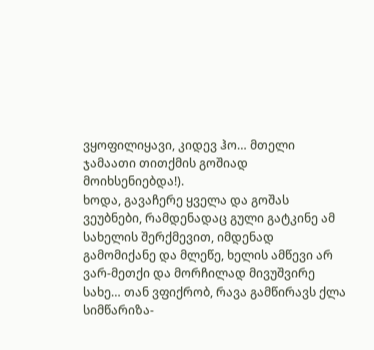ვყოფილიყავი, კიდევ ჰო… მთელი ჯამაათი თითქმის გოშიად მოიხსენიებდა!).
ხოდა, გავაჩერე ყველა და გოშას ვეუბნები, რამდენადაც გული გატკინე ამ სახელის შერქმევით, იმდენად გამომიქანე და მლეწე, ხელის ამწევი არ ვარ-მეთქი და მორჩილად მივუშვირე სახე… თან ვფიქრობ, რავა გამწირავს ქლა სიმწარიზა-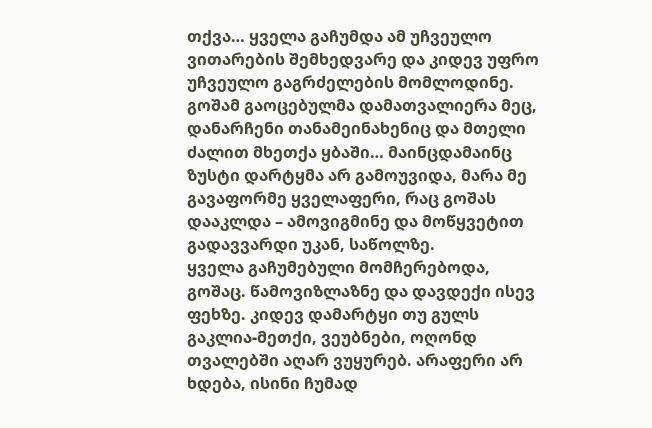თქვა… ყველა გაჩუმდა ამ უჩვეულო ვითარების შემხედვარე და კიდევ უფრო უჩვეულო გაგრძელების მომლოდინე.
გოშამ გაოცებულმა დამათვალიერა მეც, დანარჩენი თანამეინახენიც და მთელი ძალით მხეთქა ყბაში… მაინცდამაინც ზუსტი დარტყმა არ გამოუვიდა, მარა მე გავაფორმე ყველაფერი, რაც გოშას დააკლდა – ამოვიგმინე და მოწყვეტით გადავვარდი უკან, საწოლზე.
ყველა გაჩუმებული მომჩერებოდა, გოშაც. წამოვიზლაზნე და დავდექი ისევ ფეხზე. კიდევ დამარტყი თუ გულს გაკლია-მეთქი, ვეუბნები, ოღონდ თვალებში აღარ ვუყურებ. არაფერი არ ხდება, ისინი ჩუმად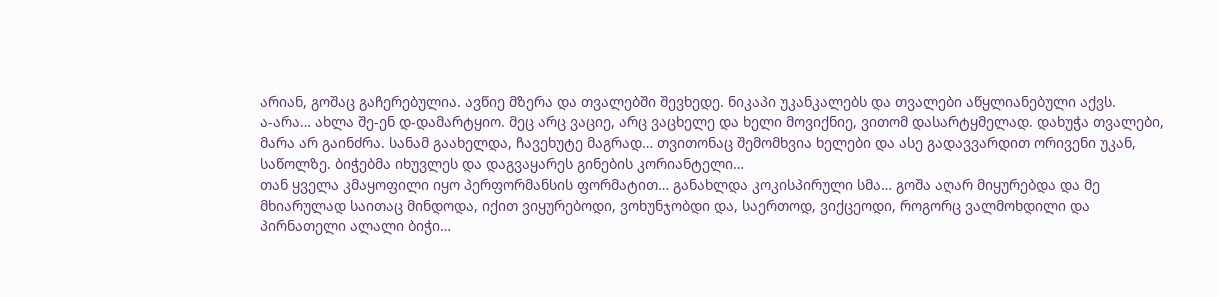არიან, გოშაც გაჩერებულია. ავწიე მზერა და თვალებში შევხედე. ნიკაპი უკანკალებს და თვალები აწყლიანებული აქვს.
ა-არა… ახლა შე-ენ დ-დამარტყიო. მეც არც ვაციე, არც ვაცხელე და ხელი მოვიქნიე, ვითომ დასარტყმელად. დახუჭა თვალები, მარა არ გაინძრა. სანამ გაახელდა, ჩავეხუტე მაგრად… თვითონაც შემომხვია ხელები და ასე გადავვარდით ორივენი უკან, საწოლზე. ბიჭებმა იხუვლეს და დაგვაყარეს გინების კორიანტელი…
თან ყველა კმაყოფილი იყო პერფორმანსის ფორმატით… განახლდა კოკისპირული სმა… გოშა აღარ მიყურებდა და მე მხიარულად საითაც მინდოდა, იქით ვიყურებოდი, ვოხუნჯობდი და, საერთოდ, ვიქცეოდი, როგორც ვალმოხდილი და პირნათელი ალალი ბიჭი…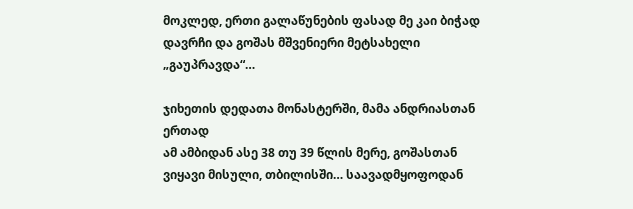მოკლედ, ერთი გალაწუნების ფასად მე კაი ბიჭად დავრჩი და გოშას მშვენიერი მეტსახელი „გაუპრავდა“…

ჯიხეთის დედათა მონასტერში, მამა ანდრიასთან ერთად
ამ ამბიდან ასე 38 თუ 39 წლის მერე, გოშასთან ვიყავი მისული, თბილისში… საავადმყოფოდან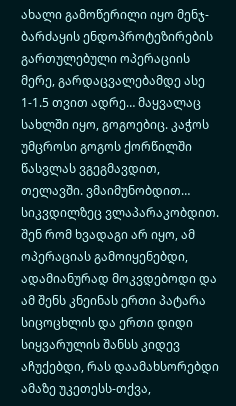ახალი გამოწერილი იყო მენჯ-ბარძაყის ენდოპროტეზირების გართულებული ოპერაციის მერე, გარდაცვალებამდე ასე 1-1.5 თვით ადრე… მაყვალაც სახლში იყო, გოგოებიც. კაჭოს უმცროსი გოგოს ქორწილში წასვლას ვგეგმავდით, თელავში. ვმაიმუნობდით…
სიკვდილზეც ვლაპარაკობდით. შენ რომ ხვადაგი არ იყო, ამ ოპერაციას გამოიყენებდი, ადამიანურად მოკვდებოდი და ამ შენს კნეინას ერთი პატარა სიცოცხლის და ერთი დიდი სიყვარულის შანსს კიდევ აჩუქებდი, რას დაამახსორებდი ამაზე უკეთესს-თქვა,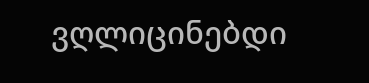ვღლიცინებდი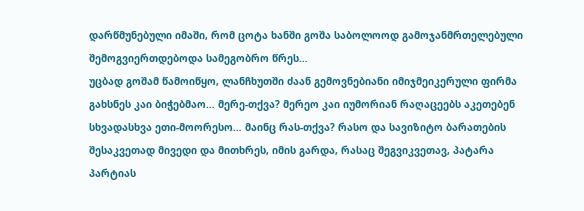დარწმუნებული იმაში, რომ ცოტა ხანში გოშა საბოლოოდ გამოჯანმრთელებული შემოგვიერთდებოდა სამეგობრო წრეს…
უცბად გოშამ წამოიწყო, ლანჩხუთში ძაან გემოვნებიანი იმიჯმეიკერული ფირმა გახსნეს კაი ბიჭებმაო… მერე-თქვა? მერეო კაი იუმორიან რაღაცეებს აკეთებენ სხვადასხვა ეთი-მოორესო… მაინც რას-თქვა? რასო და სავიზიტო ბარათების შესაკვეთად მივედი და მითხრეს, იმის გარდა, რასაც შეგვიკვეთავ, პატარა პარტიას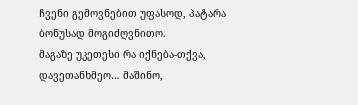ჩვენი გემოვნებით უფასოდ, პატარა ბონუსად მოგიძღვნითო.
მაგაზე უკეთესი რა იქნება-თქვა, დავეთანხმეო… მაშინო,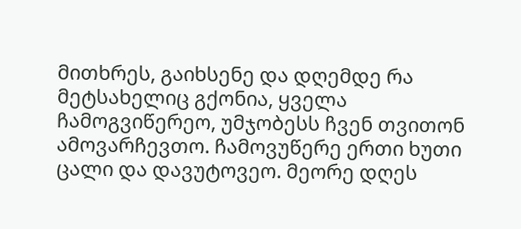მითხრეს, გაიხსენე და დღემდე რა მეტსახელიც გქონია, ყველა ჩამოგვიწერეო, უმჯობესს ჩვენ თვითონ ამოვარჩევთო. ჩამოვუწერე ერთი ხუთი ცალი და დავუტოვეო. მეორე დღეს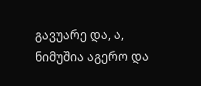გავუარე და, ა, ნიმუშია აგერო და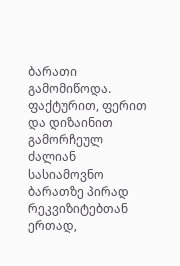ბარათი გამომიწოდა. ფაქტურით, ფერით და დიზაინით გამორჩეულ ძალიან სასიამოვნო ბარათზე პირად რეკვიზიტებთან ერთად,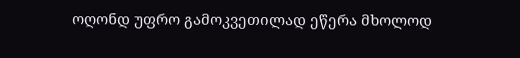ოღონდ უფრო გამოკვეთილად ეწერა მხოლოდ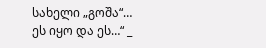სახელი „გოშა“…
ეს იყო და ეს…“ _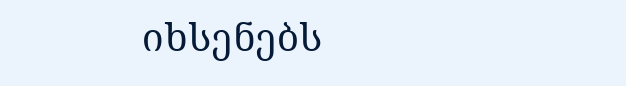იხსენებს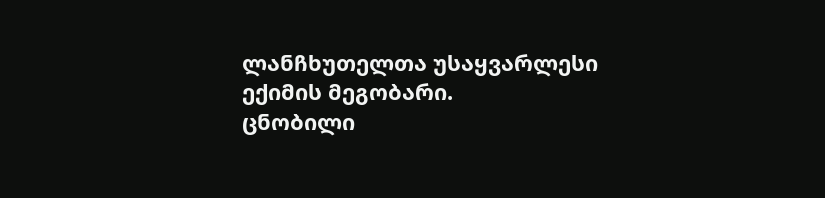ლანჩხუთელთა უსაყვარლესი ექიმის მეგობარი.
ცნობილი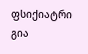ფსიქიატრი გია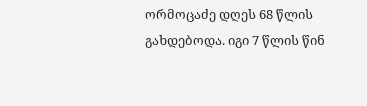ორმოცაძე დღეს 68 წლის გახდებოდა. იგი 7 წლის წინ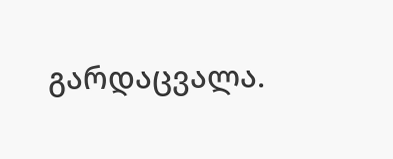გარდაცვალა.